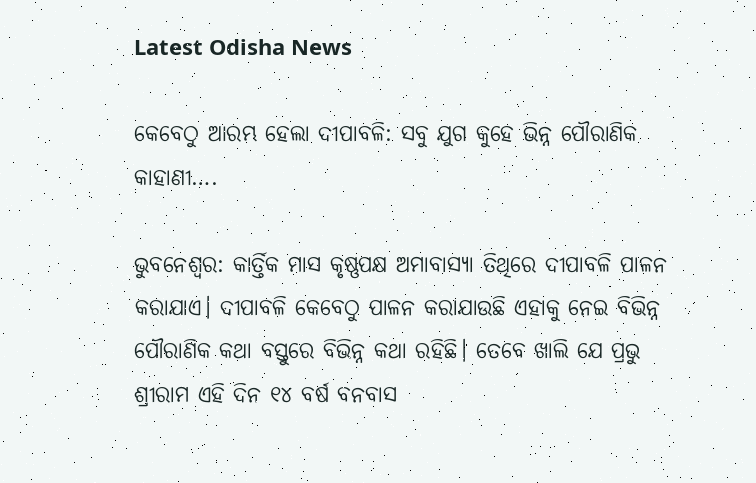Latest Odisha News

କେବେଠୁ ଆରମ୍ଭ ହେଲା ଦୀପାବଳି: ସବୁ ଯୁଗ କୁହେ ଭିନ୍ନ ପୌରାଣିକ କାହାଣୀ….

ଭୁବନେଶ୍ୱର: କାର୍ତ୍ତିକ ମାସ କୃଷ୍ଣପକ୍ଷ ଅମାବାସ୍ୟା ତିଥିରେ ଦୀପାବଳି ପାଳନ କରାଯାଏ। ଦୀପାବଳି କେବେଠୁ ପାଳନ କରାଯାଉଛି ଏହାକୁ ନେଇ ବିଭିନ୍ନ ପୌରାଣିକ କଥା ବସ୍ତୁରେ ବିଭିନ୍ନ କଥା ରହିଛି। ତେବେ ଖାଲି ଯେ ପ୍ରଭୁ ଶ୍ରୀରାମ ଏହି ଦିନ ୧୪ ବର୍ଷ ବନବାସ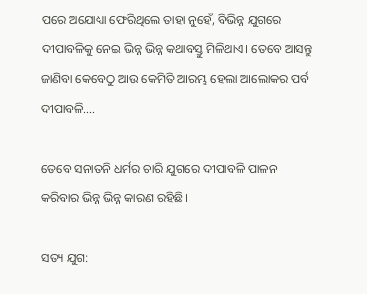ପରେ ଅଯୋଧ୍ୟା ଫେରିଥିଲେ ତାହା ନୁହେଁ, ବିଭିନ୍ନ ଯୁଗରେ ଦୀପାବଳିକୁ ନେଇ ଭିନ୍ନ ଭିନ୍ନ କଥାବସ୍ତୁ ମିଳିଥାଏ। ତେବେ ଆସନ୍ତୁ ଜାଣିବା କେବେଠୁ ଆଉ କେମିତି ଆରମ୍ଭ ହେଲା ଆଲୋକର ପର୍ବ ଦୀପାବଳି….

ତେବେ ସନାତନି ଧର୍ମର ଚାରି ଯୁଗରେ ଦୀପାବଳି ପାଳନ କରିବାର ଭିନ୍ନ ଭିନ୍ନ କାରଣ ରହିଛି।

ସତ୍ୟ ଯୁଗ: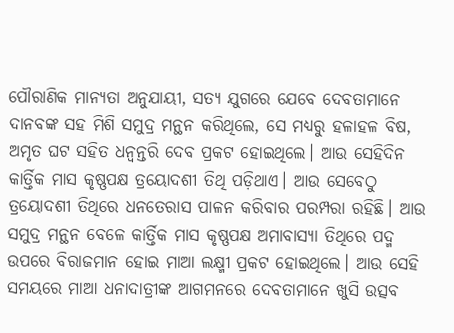ପୌରାଣିକ ମାନ୍ୟତା ଅନୁଯାୟୀ, ସତ୍ୟ ଯୁଗରେ ଯେବେ ଦେବତାମାନେ ଦାନବଙ୍କ ସହ ମିଶି ସମୁଦ୍ର ମନ୍ଥନ କରିଥିଲେ, ସେ ମଧ୍ୟରୁ ହଳାହଳ ବିଷ, ଅମୃତ ଘଟ ସହିତ ଧନ୍ଵନ୍ତରି ଦେବ ପ୍ରକଟ ହୋଇଥିଲେ। ଆଉ ସେହିଦିନ କାର୍ତ୍ତିକ ମାସ କୃଷ୍ଣପକ୍ଷ ତ୍ରୟୋଦଶୀ ତିଥି ପଡ଼ିଥାଏ। ଆଉ ସେବେଠୁ ତ୍ରୟୋଦଶୀ ତିଥିରେ ଧନତେରାସ ପାଳନ କରିବାର ପରମ୍ପରା ରହିଛି। ଆଉ ସମୁଦ୍ର ମନ୍ଥନ ବେଳେ କାର୍ତ୍ତିକ ମାସ କୃଷ୍ଣପକ୍ଷ ଅମାବାସ୍ୟା ତିଥିରେ ପଦ୍ମ ଉପରେ ବିରାଜମାନ ହୋଇ ମାଆ ଲକ୍ଷ୍ମୀ ପ୍ରକଟ ହୋଇଥିଲେ। ଆଉ ସେହି ସମୟରେ ମାଆ ଧନାଦାତ୍ରୀଙ୍କ ଆଗମନରେ ଦେବତାମାନେ ଖୁସି ଉତ୍ସବ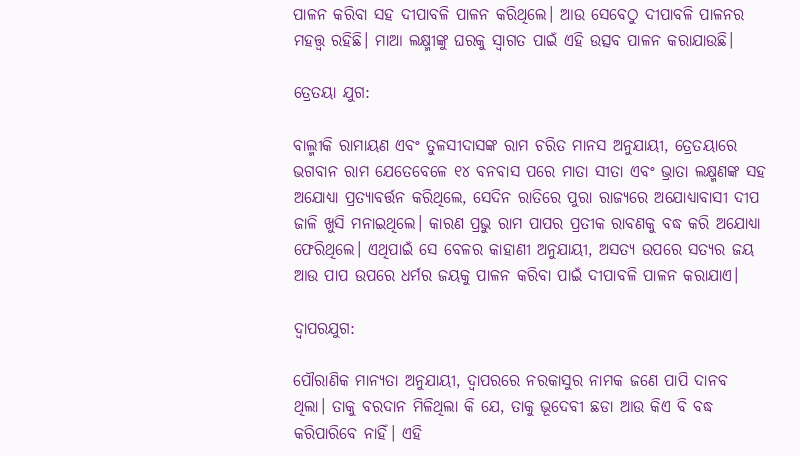ପାଳନ କରିବା ସହ ଦୀପାବଳି ପାଳନ କରିଥିଲେ। ଆଉ ସେବେଠୁ ଦୀପାବଳି ପାଳନର ମହତ୍ତ୍ଵ ରହିଛି। ମାଆ ଲକ୍ଷ୍ମୀଙ୍କୁ ଘରକୁ ସ୍ବାଗତ ପାଇଁ ଏହି ଉତ୍ସବ ପାଳନ କରାଯାଉଛି।

ତ୍ରେତୟା ଯୁଗ:

ବାଲ୍ମୀକି ରାମାୟଣ ଏବଂ ତୁଳସୀଦାସଙ୍କ ରାମ ଚରିତ ମାନସ ଅନୁଯାୟୀ, ତ୍ରେତୟାରେ ଭଗବାନ ରାମ ଯେତେବେଳେ ୧୪ ବନବାସ ପରେ ମାତା ସୀତା ଏବଂ ଭ୍ରାତା ଲକ୍ଷ୍ମଣଙ୍କ ସହ ଅଯୋଧ୍ୟା ପ୍ରତ୍ୟାବର୍ତ୍ତନ କରିଥିଲେ, ସେଦିନ ରାତିରେ ପୁରା ରାଜ୍ୟରେ ଅଯୋଧ୍ୟାବାସୀ ଦୀପ ଜାଳି ଖୁସି ମନାଇଥିଲେ। କାରଣ ପ୍ରଭୁ ରାମ ପାପର ପ୍ରତୀକ ରାବଣକୁ ବଦ୍ଧ କରି ଅଯୋଧ୍ୟା ଫେରିଥିଲେ। ଏଥିପାଇଁ ସେ ବେଳର କାହାଣୀ ଅନୁଯାୟୀ, ଅସତ୍ୟ ଉପରେ ସତ୍ୟର ଜୟ ଆଉ ପାପ ଉପରେ ଧର୍ମର ଜୟକୁ ପାଳନ କରିବା ପାଇଁ ଦୀପାବଳି ପାଳନ କରାଯାଏ।

ଦ୍ଵାପରଯୁଗ:

ପୌରାଣିକ ମାନ୍ୟତା ଅନୁଯାୟୀ, ଦ୍ୱାପରରେ ନରକାସୁର ନାମକ ଜଣେ ପାପି ଦାନବ ଥିଲା। ତାକୁ ବରଦାନ ମିଳିଥିଲା କି ଯେ, ତାକୁ ଭୂଦେବୀ ଛଡା ଆଉ କିଏ ବି ବଦ୍ଧ କରିପାରିବେ ନାହିଁ। ଏହି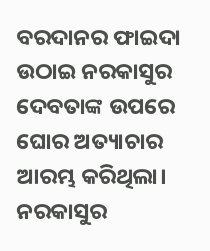ବରଦାନର ଫାଇଦା ଉଠାଇ ନରକାସୁର ଦେବତାଙ୍କ ଉପରେ ଘୋର ଅତ୍ୟାଚାର ଆରମ୍ଭ କରିଥିଲା। ନରକାସୁର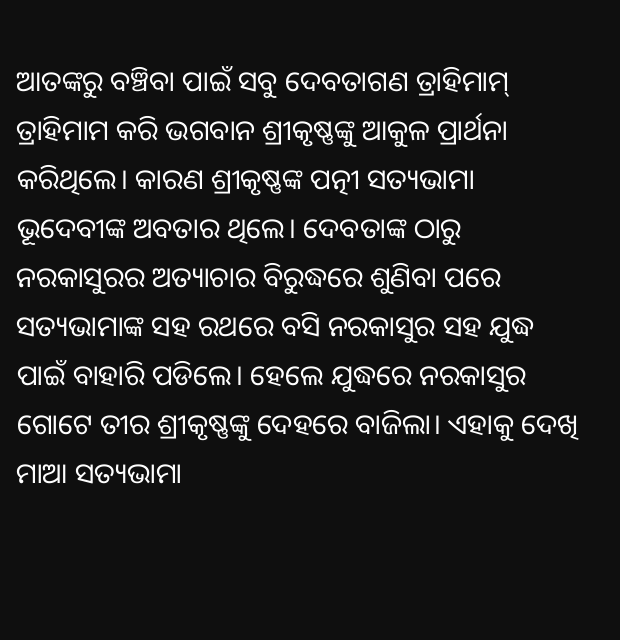ଆତଙ୍କରୁ ବଞ୍ଚିବା ପାଇଁ ସବୁ ଦେବତାଗଣ ତ୍ରାହିମାମ୍ ତ୍ରାହିମାମ କରି ଭଗବାନ ଶ୍ରୀକୃଷ୍ଣଙ୍କୁ ଆକୁଳ ପ୍ରାର୍ଥନା କରିଥିଲେ। କାରଣ ଶ୍ରୀକୃଷ୍ଣଙ୍କ ପତ୍ନୀ ସତ୍ୟଭାମା ଭୂଦେବୀଙ୍କ ଅବତାର ଥିଲେ। ଦେବତାଙ୍କ ଠାରୁ ନରକାସୁରର ଅତ୍ୟାଚାର ବିରୁଦ୍ଧରେ ଶୁଣିବା ପରେ ସତ୍ୟଭାମାଙ୍କ ସହ ରଥରେ ବସି ନରକାସୁର ସହ ଯୁଦ୍ଧ ପାଇଁ ବାହାରି ପଡିଲେ। ହେଲେ ଯୁଦ୍ଧରେ ନରକାସୁର ଗୋଟେ ତୀର ଶ୍ରୀକୃଷ୍ଣଙ୍କୁ ଦେହରେ ବାଜିଲା। ଏହାକୁ ଦେଖି ମାଆ ସତ୍ୟଭାମା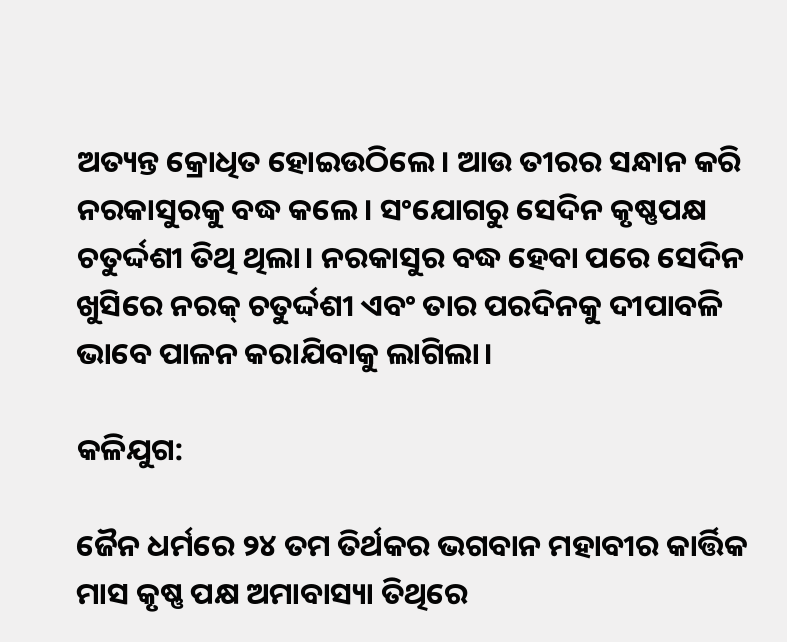ଅତ୍ୟନ୍ତ କ୍ରୋଧିତ ହୋଇଉଠିଲେ। ଆଉ ତୀରର ସନ୍ଧାନ କରି ନରକାସୁରକୁ ବଦ୍ଧ କଲେ। ସଂଯୋଗରୁ ସେଦିନ କୃଷ୍ଣପକ୍ଷ ଚତୁର୍ଦ୍ଦଶୀ ତିଥି ଥିଲା। ନରକାସୁର ବଦ୍ଧ ହେବା ପରେ ସେଦିନ ଖୁସିରେ ନରକ୍ ଚତୁର୍ଦ୍ଦଶୀ ଏବଂ ତାର ପରଦିନକୁ ଦୀପାବଳି ଭାବେ ପାଳନ କରାଯିବାକୁ ଲାଗିଲା।

କଳିଯୁଗ:

ଜୈନ ଧର୍ମରେ ୨୪ ତମ ତିର୍ଥକର ଭଗବାନ ମହାବୀର କାର୍ତ୍ତିକ ମାସ କୃଷ୍ଣ ପକ୍ଷ ଅମାବାସ୍ୟା ତିଥିରେ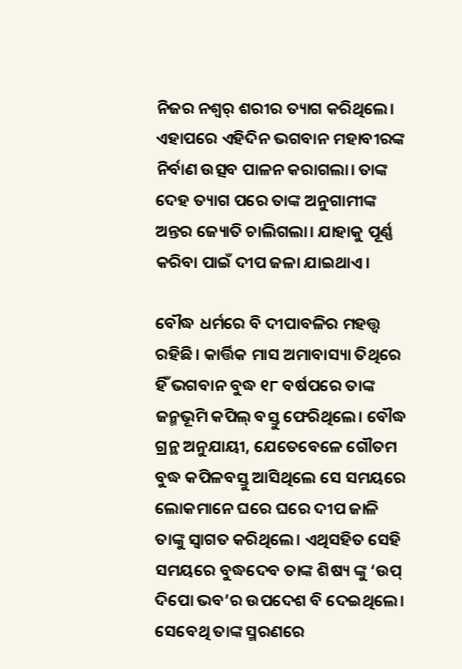ନିଜର ନଶ୍ୱର୍ ଶରୀର ତ୍ୟାଗ କରିଥିଲେ। ଏହାପରେ ଏହିଦିନ ଭଗବାନ ମହାବୀରଙ୍କ ନିର୍ବାଣ ଉତ୍ସବ ପାଳନ କରାଗଲା। ତାଙ୍କ ଦେହ ତ୍ୟାଗ ପରେ ତାଙ୍କ ଅନୁଗାମୀଙ୍କ ଅନ୍ତର ଜ୍ୟୋତି ଚାଲିଗଲା। ଯାହାକୁ ପୂର୍ଣ୍ଣ କରିବା ପାଇଁ ଦୀପ ଜଳା ଯାଇଥାଏ।

ବୌଦ୍ଧ ଧର୍ମରେ ବି ଦୀପାବଳିର ମହତ୍ତ୍ଵ ରହିଛି। କାର୍ତ୍ତିକ ମାସ ଅମାବାସ୍ୟା ତିଥିରେ ହିଁ ଭଗବାନ ବୁଦ୍ଧ ୧୮ ବର୍ଷପରେ ତାଙ୍କ ଜନ୍ମଭୂମି କପିଲ୍ ବସ୍ତୁ ଫେରିଥିଲେ। ବୌଦ୍ଧ ଗ୍ରନ୍ଥ ଅନୁଯାୟୀ, ଯେତେବେଳେ ଗୌତମ ବୁଦ୍ଧ କପିଳବସ୍ତୁ ଆସିଥିଲେ ସେ ସମୟରେ ଲୋକମାନେ ଘରେ ଘରେ ଦୀପ ଜାଳି ତାଙ୍କୁ ସ୍ଵାଗତ କରିଥିଲେ। ଏଥିସହିତ ସେହି ସମୟରେ ବୁଦ୍ଧଦେବ ତାଙ୍କ ଶିଷ୍ୟ ଙ୍କୁ ‘ଉପ୍ ଦିପୋ ଭବ’ର ଉପଦେଶ ବି ଦେଇଥିଲେ। ସେବେଥି ତାଙ୍କ ସ୍ମରଣରେ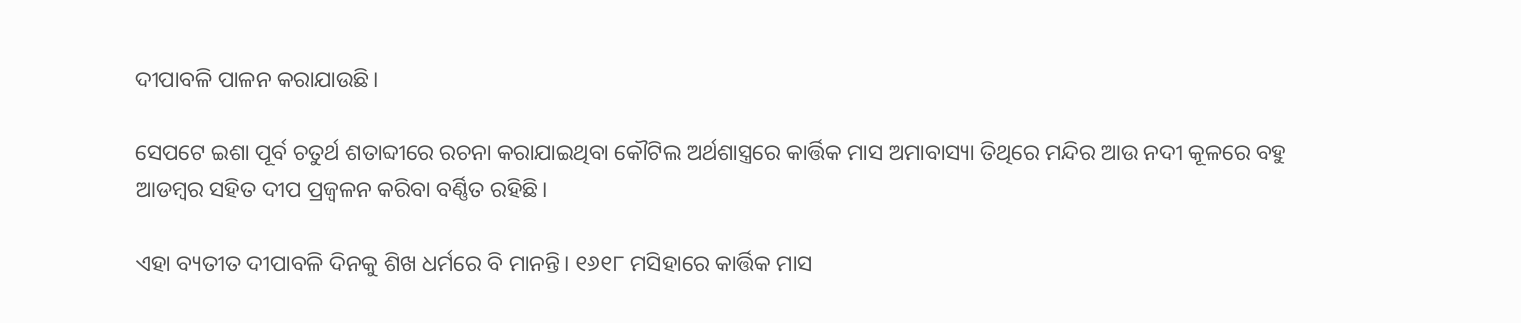ଦୀପାବଳି ପାଳନ କରାଯାଉଛି।

ସେପଟେ ଇଶା ପୂର୍ବ ଚତୁର୍ଥ ଶତାବ୍ଦୀରେ ରଚନା କରାଯାଇଥିବା କୌଟିଲ ଅର୍ଥଶାସ୍ତ୍ରରେ କାର୍ତ୍ତିକ ମାସ ଅମାବାସ୍ୟା ତିଥିରେ ମନ୍ଦିର ଆଉ ନଦୀ କୂଳରେ ବହୁ ଆଡମ୍ବର ସହିତ ଦୀପ ପ୍ରଜ୍ବଳନ କରିବା ବର୍ଣ୍ଣିତ ରହିଛି।

ଏହା ବ୍ୟତୀତ ଦୀପାବଳି ଦିନକୁ ଶିଖ ଧର୍ମରେ ବି ମାନନ୍ତି। ୧୬୧୮ ମସିହାରେ କାର୍ତ୍ତିକ ମାସ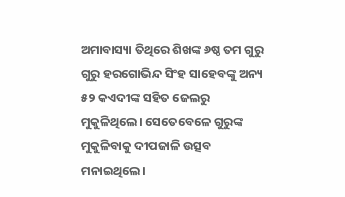ଅମାବାସ୍ୟା ତିଥିରେ ଶିଖଙ୍କ ୬ଷ୍ଠ ତମ ଗୁରୁ ଗୁରୁ ହରଗୋଭିନ୍ଦ ସିଂହ ସାହେବଙ୍କୁ ଅନ୍ୟ ୫୨ କଏଦୀଙ୍କ ସହିତ ଜେଲରୁ ମୁକୁଳିଥିଲେ। ସେତେବେଳେ ଗୁରୁଙ୍କ ମୁକୁଳିବାକୁ ଦୀପଜାଳି ଉତ୍ସବ ମନାଇଥିଲେ।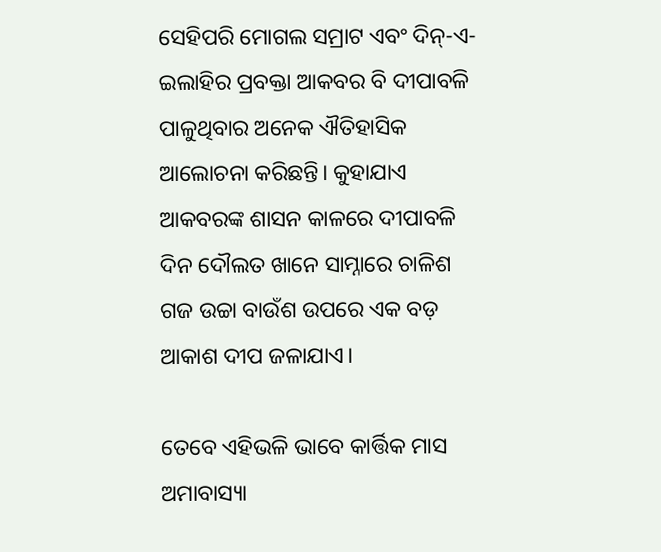ସେହିପରି ମୋଗଲ ସମ୍ରାଟ ଏବଂ ଦିନ୍-ଏ-ଇଲାହିର ପ୍ରବକ୍ତା ଆକବର ବି ଦୀପାବଳି ପାଳୁଥିବାର ଅନେକ ଐତିହାସିକ ଆଲୋଚନା କରିଛନ୍ତି। କୁହାଯାଏ ଆକବରଙ୍କ ଶାସନ କାଳରେ ଦୀପାବଳି ଦିନ ଦୌଲତ ଖାନେ ସାମ୍ନାରେ ଚାଳିଶ ଗଜ ଉଚ୍ଚା ବାଉଁଶ ଉପରେ ଏକ ବଡ଼ ଆକାଶ ଦୀପ ଜଳାଯାଏ।

ତେବେ ଏହିଭଳି ଭାବେ କାର୍ତ୍ତିକ ମାସ ଅମାବାସ୍ୟା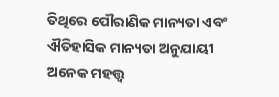ତିଥିରେ ପୌରାଣିକ ମାନ୍ୟତା ଏବଂ ଐତିହାସିକ ମାନ୍ୟତା ଅନୁଯାୟୀ ଅନେକ ମହତ୍ତ୍ଵ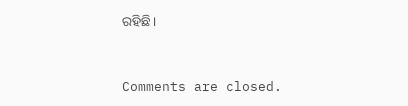ରହିଛି।



Comments are closed.